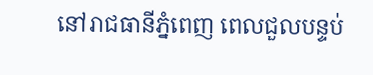នៅរាជធានីភ្នំពេញ ពេលជួលបន្ទប់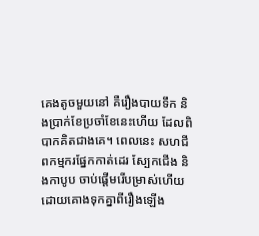គេងតូចមួយនៅ គឺរឿងបាយទឹក និងប្រាក់ខែប្រចាំខែនេះហើយ ដែលពិបាកគិតជាងគេ។ ពេលនេះ សហជីពកម្មករផ្នែកកាត់ដេរ ស្បែកជើង និងកាបូប ចាប់ផ្តើមរើបម្រាស់ហើយ ដោយគោងទុកគ្នាពីរឿងឡើង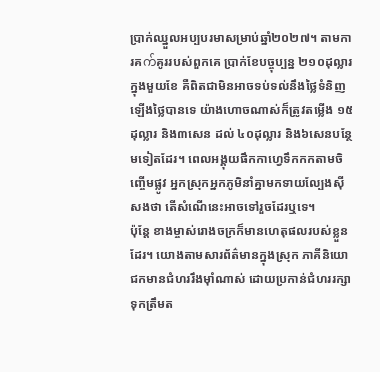ប្រាក់ឈ្នួលអប្បបរមាសម្រាប់ឆ្នាំ២០២៧។ តាមការគက်គូររបស់ពួកគេ ប្រាក់ខែបច្ចុប្បន្ន ២១០ដុល្លារក្នុងមួយខែ គឺពិតជាមិនអាចទប់ទល់នឹងថ្លៃទំនិញឡើងថ្លៃបានទេ យ៉ាងហោចណាស់ក៏ត្រូវតម្លើង ១៥ដុល្លារ និង៣សេន ដល់ ៤០ដុល្លារ និង៦សេនបន្ថែមទៀតដែរ។ ពេលអង្គុយផឹកកាហ្វេទឹកកកតាមចិញ្ចើមផ្លូវ អ្នកស្រុកអ្នកភូមិនាំគ្នាមកទាយល្បែងស៊ីសងថា តើសំណើនេះអាចទៅរួចដែរឬទេ។
ប៉ុន្តែ ខាងម្ចាស់រោងចក្រក៏មានហេតុផលរបស់ខ្លួនដែរ។ យោងតាមសារព័ត៌មានក្នុងស្រុក ភាគីនិយោជកមានជំហររឹងម៉ាំណាស់ ដោយប្រកាន់ជំហររក្សាទុកត្រឹមត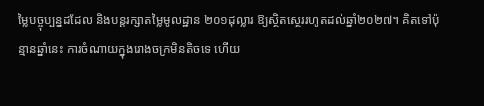ម្លៃបច្ចុប្បន្នដដែល និងបន្តរក្សាតម្លៃមូលដ្ឋាន ២០១ដុល្លារ ឱ្យស្ថិតស្ថេររហូតដល់ឆ្នាំ២០២៧។ គិតទៅប៉ុន្មានឆ្នាំនេះ ការចំណាយក្នុងរោងចក្រមិនតិចទេ ហើយ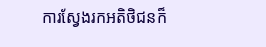ការស្វែងរកអតិថិជនក៏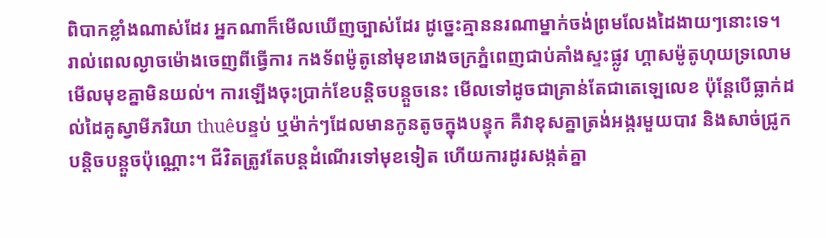ពិបាកខ្លាំងណាស់ដែរ អ្នកណាក៏មើលឃើញច្បាស់ដែរ ដូច្នេះគ្មាននរណាម្នាក់ចង់ព្រមលែងដៃងាយៗនោះទេ។
រាល់ពេលល្ងាចម៉ោងចេញពីធ្វើការ កងទ័ពម៉ូតូនៅមុខរោងចក្រភ្នំពេញជាប់គាំងស្ទះផ្លូវ ហ្គាសម៉ូតូហុយទ្រលោមមើលមុខគ្នាមិនយល់។ ការឡើងចុះប្រាក់ខែបន្តិចបន្តួចនេះ មើលទៅដូចជាគ្រាន់តែជាតេឡេលេខ ប៉ុន្តែបើធ្លាក់ដល់ដៃគូស្វាមីភរិយា thuêបន្ទប់ ឬម៉ាក់ៗដែលមានកូនតូចក្នុងបន្ទុក គឺវាខុសគ្នាត្រង់អង្ករមួយបាវ និងសាច់ជ្រូកបន្តិចបន្តួចប៉ុណ្ណោះ។ ជីវិតត្រូវតែបន្តដំណើរទៅមុខទៀត ហើយការដូរសង្កត់គ្នា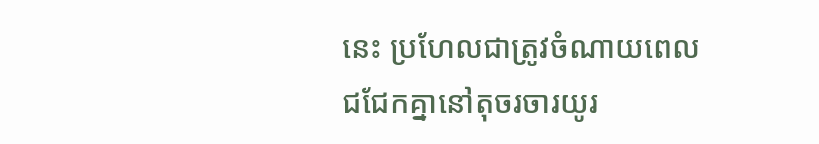នេះ ប្រហែលជាត្រូវចំណាយពេលជជែកគ្នានៅតុចរចារយូរ